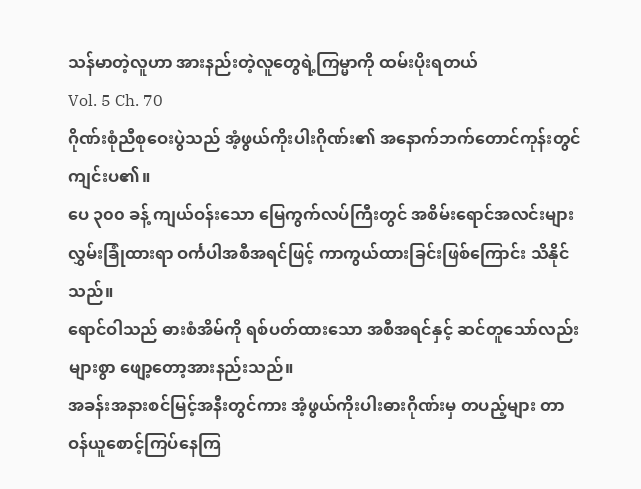သန်မာတဲ့လူဟာ အားနည်းတဲ့လူတွေရဲ့ကြမ္မာကို ထမ်းပိုးရတယ်
Vol. 5 Ch. 70
ဂိုဏ်းစုံညီစုဝေးပွဲသည် အံ့ဖွယ်ကိုးပါးဂိုဏ်း၏ အနောက်ဘက်တောင်ကုန်းတွင် ကျင်းပ၏။
ပေ ၃၀၀ ခန့် ကျယ်ဝန်းသော မြေကွက်လပ်ကြီးတွင် အစိမ်းရောင်အလင်းများ လွှမ်းခြုံထားရာ ဝင်္ကပါအစီအရင်ဖြင့် ကာကွယ်ထားခြင်းဖြစ်ကြောင်း သိနိုင်သည်။
ရောင်ဝါသည် ဓားစံအိမ်ကို ရစ်ပတ်ထားသော အစီအရင်နှင့် ဆင်တူသော်လည်း များစွာ ဖျော့တော့အားနည်းသည်။
အခန်းအနားစင်မြင့်အနီးတွင်ကား အံ့ဖွယ်ကိုးပါးဓားဂိုဏ်းမှ တပည့်များ တာဝန်ယူစောင့်ကြပ်နေကြ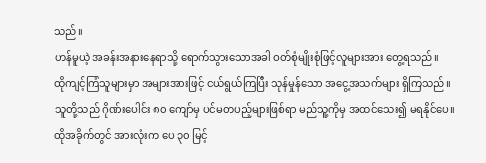သည်။
ဟန်မူယဲ့ အခန်းအနားနေရာသို့ ရောက်သွားသောအခါ ဝတ်စုံမျိုးစုံဖြင့်လူများအား တွေ့ရသည်။
ထိုကျင့်ကြံသူများမှာ အများအားဖြင့် ငယ်ရွယ်ကြပြီး သုန်မှုန်သော အငွေ့အသက်များ ရှိကြသည်။
သူတို့သည် ဂိုဏ်းပေါင်း ၈၀ ကျော်မှ ပင်မတပည့်များဖြစ်ရာ မည်သူ့ကိုမှ အထင်သေး၍ မရနိုင်ပေ။
ထိုအခိုက်တွင် အားလုံးက ပေ ၃၀ မြင့်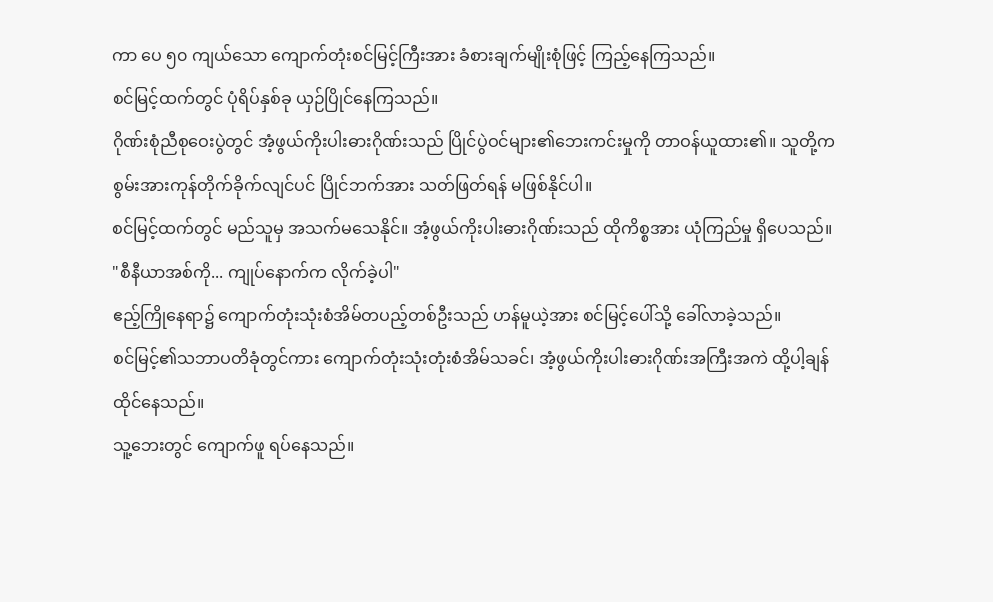ကာ ပေ ၅၀ ကျယ်သော ကျောက်တုံးစင်မြင့်ကြီးအား ခံစားချက်မျိုးစုံဖြင့် ကြည့်နေကြသည်။
စင်မြင့်ထက်တွင် ပုံရိပ်နှစ်ခု ယှဉ်ပြိုင်နေကြသည်။
ဂိုဏ်းစုံညီစုဝေးပွဲတွင် အံ့ဖွယ်ကိုးပါးဓားဂိုဏ်းသည် ပြိုင်ပွဲဝင်များ၏ဘေးကင်းမှုကို တာဝန်ယူထား၏။ သူတို့က စွမ်းအားကုန်တိုက်ခိုက်လျင်ပင် ပြိုင်ဘက်အား သတ်ဖြတ်ရန် မဖြစ်နိုင်ပါ။
စင်မြင့်ထက်တွင် မည်သူမှ အသက်မသေနိုင်။ အံ့ဖွယ်ကိုးပါးဓားဂိုဏ်းသည် ထိုကိစ္စအား ယုံကြည်မှု ရှိပေသည်။
"စီနီယာအစ်ကို... ကျုပ်နောက်က လိုက်ခဲ့ပါ"
ဧည့်ကြိုနေရာ၌ ကျောက်တုံးသုံးစံအိမ်တပည့်တစ်ဦးသည် ဟန်မူယဲ့အား စင်မြင့်ပေါ်သို့ ခေါ်လာခဲ့သည်။
စင်မြင့်၏သဘာပတိခုံတွင်ကား ကျောက်တုံးသုံးတုံးစံအိမ်သခင်၊ အံ့ဖွယ်ကိုးပါးဓားဂိုဏ်းအကြီးအကဲ ထို့ပါ့ချန် ထိုင်နေသည်။
သူ့ဘေးတွင် ကျောက်ဖူ ရပ်နေသည်။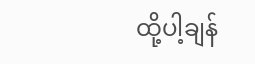ထို့ပါ့ချန်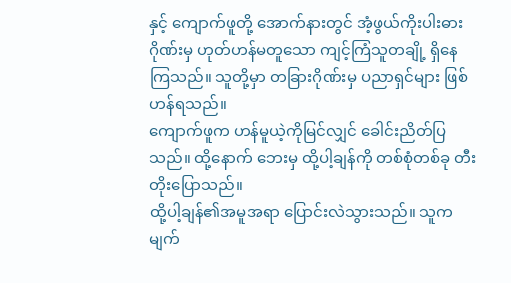နှင့် ကျောက်ဖူတို့ အောက်နားတွင် အံ့ဖွယ်ကိုးပါးဓားဂိုဏ်းမှ ဟုတ်ဟန်မတူသော ကျင့်ကြံသူတချို့ ရှိနေကြသည်။ သူတို့မှာ တခြားဂိုဏ်းမှ ပညာရှင်များ ဖြစ်ဟန်ရသည်။
ကျောက်ဖူက ဟန်မူယဲ့ကိုမြင်လျှင် ခေါင်းညိတ်ပြသည်။ ထို့နောက် ဘေးမှ ထို့ပါ့ချန်ကို တစ်စုံတစ်ခု တီးတိုးပြောသည်။
ထို့ပါ့ချန်၏အမူအရာ ပြောင်းလဲသွားသည်။ သူက မျက်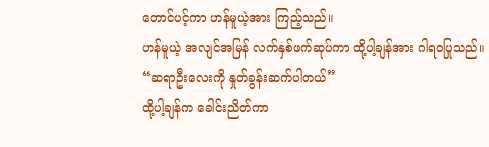တောင်ပင့်ကာ ဟန်မူယဲ့အား ကြည့်သည်။
ဟန်မူယဲ့ အလျင်အမြန် လက်နှစ်ဖက်ဆုပ်ကာ ထို့ပါ့ချန်အား ဂါရဝပြုသည်။
“ဆရာဦးလေးကို နှုတ်ခွန်းဆက်ပါတယ်”
ထို့ပါ့ချန်က ခေါင်းညိတ်ကာ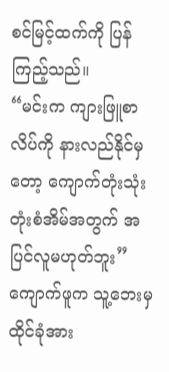စင်မြင့်ထက်ကို ပြန်ကြည့်သည်။
“မင်းက ကျားဖြူစာလိပ်ကို နားလည်နိုင်မှတော့ ကျောက်တုံးသုံးတုံးစံအိမ်အတွက် အပြင်လူမဟုတ်ဘူး”
ကျောက်ဖူက သူ့ဘေးမှ ထိုင်ခုံအား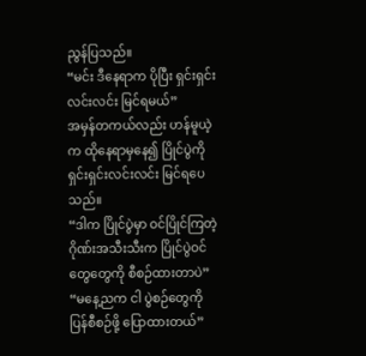ညွန်ပြသည်။
“မင်း ဒီနေရာက ပိုပြီး ရှင်းရှင်းလင်းလင်း မြင်ရမယ်”
အမှန်တကယ်လည်း ဟန်မူယဲ့က ထိုနေရာမှနေ၍ ပြိုင်ပွဲကို ရှင်းရှင်းလင်းလင်း မြင်ရပေသည်။
“ဒါက ပြိုင်ပွဲမှာ ဝင်ပြိုင်ကြတဲ့ ဂိုဏ်းအသီးသီးက ပြိုင်ပွဲဝင်တွေတွေကို စီစဉ်ထားတာပဲ”
“မနေ့ညက ငါ ပွဲစဉ်တွေကို ပြန်စီစဉ်ဖို့ ပြောထားတယ်”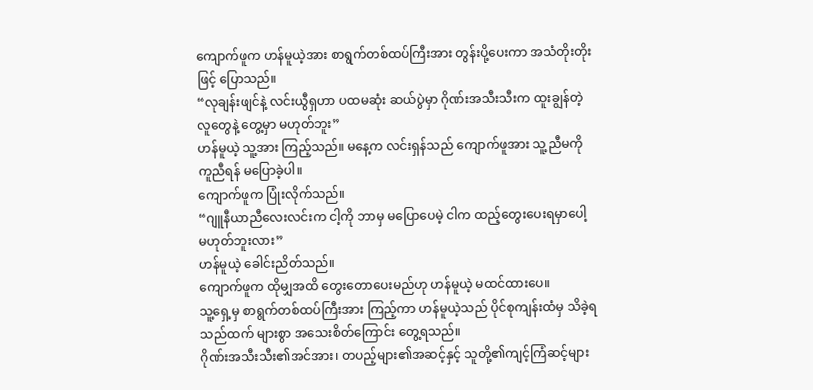ကျောက်ဖူက ဟန်မူယဲ့အား စာရွက်တစ်ထပ်ကြီးအား တွန်းပို့ပေးကာ အသံတိုးတိုးဖြင့် ပြောသည်။
“လုချန်းဖျင်နဲ့ လင်းယွီရှဟာ ပထမဆုံး ဆယ်ပွဲမှာ ဂိုဏ်းအသီးသီးက ထူးချွန်တဲ့လူတွေနဲ့ တွေ့မှာ မဟုတ်ဘူး”
ဟန်မူယဲ့ သူ့အား ကြည့်သည်။ မနေ့က လင်းရှန်သည် ကျောက်ဖူအား သူ့ညီမကို ကူညီရန် မပြောခဲ့ပါ။
ကျောက်ဖူက ပြုံးလိုက်သည်။
“ဂျူနီယာညီလေးလင်းက ငါ့ကို ဘာမှ မပြောပေမဲ့ ငါက ထည့်တွေးပေးရမှာပေါ့ မဟုတ်ဘူးလား”
ဟန်မူယဲ့ ခေါင်းညိတ်သည်။
ကျောက်ဖူက ထိုမျှအထိ တွေးတောပေးမည်ဟု ဟန်မူယဲ့ မထင်ထားပေ။
သူ့ရှေ့မှ စာရွက်တစ်ထပ်ကြီးအား ကြည့်ကာ ဟန်မူယဲ့သည် ပိုင်စုကျန်းထံမှ သိခဲ့ရသည်ထက် များစွာ အသေးစိတ်ကြောင်း တွေ့ရသည်။
ဂိုဏ်းအသီးသီး၏အင်အား၊ တပည့်များ၏အဆင့်နှင့် သူတို့၏ကျင့်ကြံဆင့်များ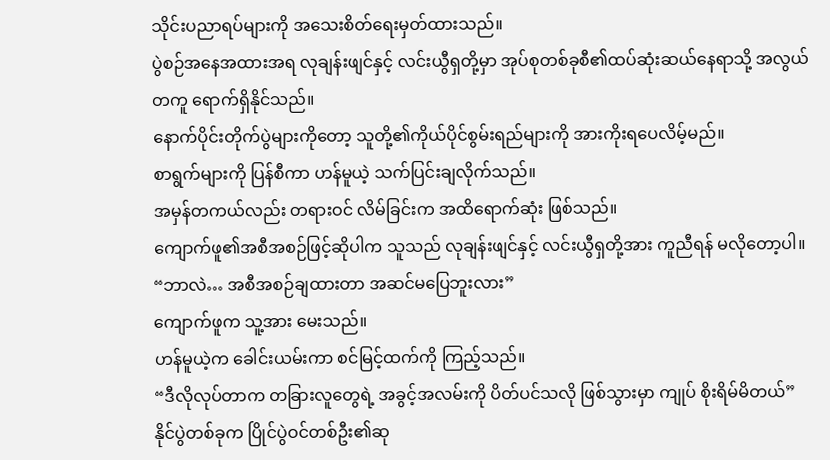သိုင်းပညာရပ်များကို အသေးစိတ်ရေးမှတ်ထားသည်။
ပွဲစဉ်အနေအထားအရ လုချန်းဖျင်နှင့် လင်းယွီရှတို့မှာ အုပ်စုတစ်ခုစီ၏ထပ်ဆုံးဆယ်နေရာသို့ အလွယ်တကူ ရောက်ရှိနိုင်သည်။
နောက်ပိုင်းတိုက်ပွဲများကိုတော့ သူတို့၏ကိုယ်ပိုင်စွမ်းရည်များကို အားကိုးရပေလိမ့်မည်။
စာရွက်များကို ပြန်စီကာ ဟန်မူယဲ့ သက်ပြင်းချလိုက်သည်။
အမှန်တကယ်လည်း တရားဝင် လိမ်ခြင်းက အထိရောက်ဆုံး ဖြစ်သည်။
ကျောက်ဖူ၏အစီအစဉ်ဖြင့်ဆိုပါက သူသည် လုချန်းဖျင်နှင့် လင်းယွီရှတို့အား ကူညီရန် မလိုတော့ပါ။
“ဘာလဲ… အစီအစဉ်ချထားတာ အဆင်မပြေဘူးလား”
ကျောက်ဖူက သူ့အား မေးသည်။
ဟန်မူယဲ့က ခေါင်းယမ်းကာ စင်မြင့်ထက်ကို ကြည့်သည်။
“ဒီလိုလုပ်တာက တခြားလူတွေရဲ့ အခွင့်အလမ်းကို ပိတ်ပင်သလို ဖြစ်သွားမှာ ကျုပ် စိုးရိမ်မိတယ်”
နိုင်ပွဲတစ်ခုက ပြိုင်ပွဲဝင်တစ်ဦး၏ဆု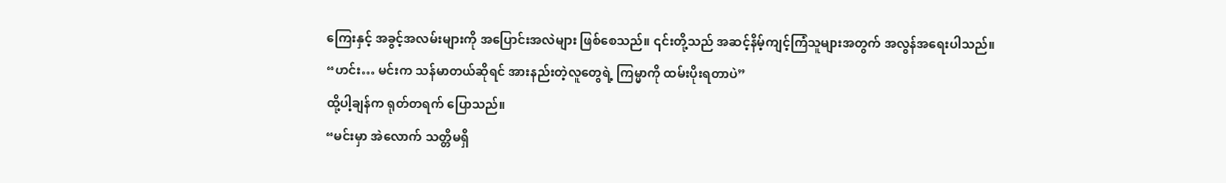ကြေးနှင့် အခွင့်အလမ်းများကို အပြောင်းအလဲများ ဖြစ်စေသည်။ ၎င်းတို့သည် အဆင့်နိမ့်ကျင့်ကြံသူများအတွက် အလွန်အရေးပါသည်။
“ဟင်း… မင်းက သန်မာတယ်ဆိုရင် အားနည်းတဲ့လူတွေရဲ့ ကြမ္မာကို ထမ်းပိုးရတာပဲ”
ထို့ပါ့ချန်က ရုတ်တရက် ပြောသည်။
“မင်းမှာ အဲလောက် သတ္တိမရှိ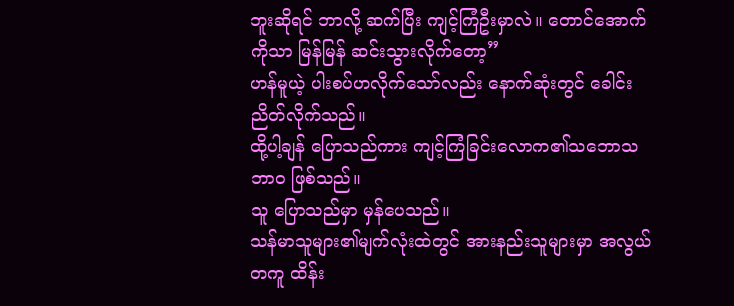ဘူးဆိုရင် ဘာလို့ ဆက်ပြီး ကျင့်ကြံဦးမှာလဲ။ တောင်အောက်ကိုသာ မြန်မြန် ဆင်းသွားလိုက်တော့”
ဟန်မူယဲ့ ပါးစပ်ဟလိုက်သော်လည်း နောက်ဆုံးတွင် ခေါင်းညိတ်လိုက်သည်။
ထို့ပါ့ချန် ပြောသည်ကား ကျင့်ကြံခြင်းလောက၏သဘောသဘာဝ ဖြစ်သည်။
သူ ပြောသည်မှာ မှန်ပေသည်။
သန်မာသူများ၏မျက်လုံးထဲတွင် အားနည်းသူများမှာ အလွယ်တကူ ထိန်း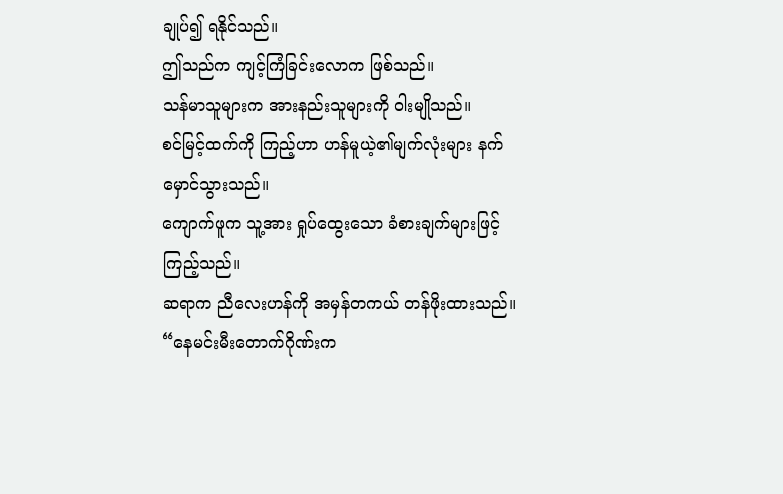ချုပ်၍ ရနိုင်သည်။
ဤသည်က ကျင့်ကြံခြင်းလောက ဖြစ်သည်။
သန်မာသူများက အားနည်းသူများကို ဝါးမျိုသည်။
စင်မြင့်ထက်ကို ကြည့်ဟာ ဟန်မူယဲ့၏မျက်လုံးများ နက်မှောင်သွားသည်။
ကျောက်ဖူက သူ့အား ရှုပ်ထွေးသော ခံစားချက်များဖြင့် ကြည့်သည်။
ဆရာက ညီလေးဟန်ကို အမှန်တကယ် တန်ဖိုးထားသည်။
“နေမင်းမီးတောက်ဂိုဏ်းက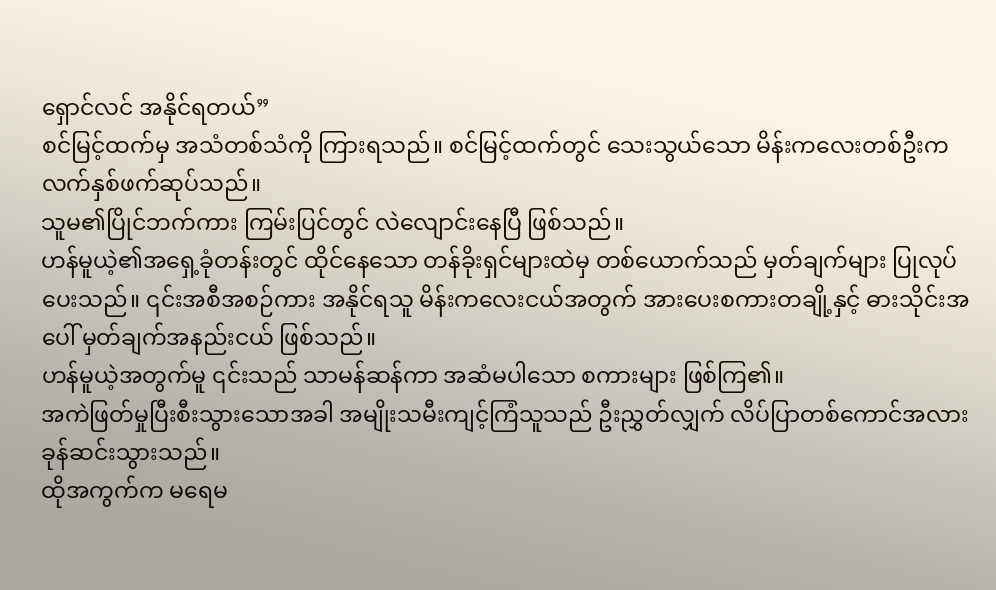ရှောင်လင် အနိုင်ရတယ်”
စင်မြင့်ထက်မှ အသံတစ်သံကို ကြားရသည်။ စင်မြင့်ထက်တွင် သေးသွယ်သော မိန်းကလေးတစ်ဦးက လက်နှစ်ဖက်ဆုပ်သည်။
သူမ၏ပြိုင်ဘက်ကား ကြမ်းပြင်တွင် လဲလျောင်းနေပြီ ဖြစ်သည်။
ဟန်မူယဲ့၏အရှေ့ခုံတန်းတွင် ထိုင်နေသော တန်ခိုးရှင်များထဲမှ တစ်ယောက်သည် မှတ်ချက်များ ပြုလုပ်ပေးသည်။ ၎င်းအစီအစဉ်ကား အနိုင်ရသူ မိန်းကလေးငယ်အတွက် အားပေးစကားတချို့နှင့် ဓားသိုင်းအပေါ် မှတ်ချက်အနည်းငယ် ဖြစ်သည်။
ဟန်မူယဲ့အတွက်မူ ၎င်းသည် သာမန်ဆန်ကာ အဆံမပါသော စကားများ ဖြစ်ကြ၏။
အကဲဖြတ်မှုပြီးစီးသွားသောအခါ အမျိုးသမီးကျင့်ကြံသူသည် ဦးညွှတ်လျှက် လိပ်ပြာတစ်ကောင်အလား ခုန်ဆင်းသွားသည်။
ထိုအကွက်က မရေမ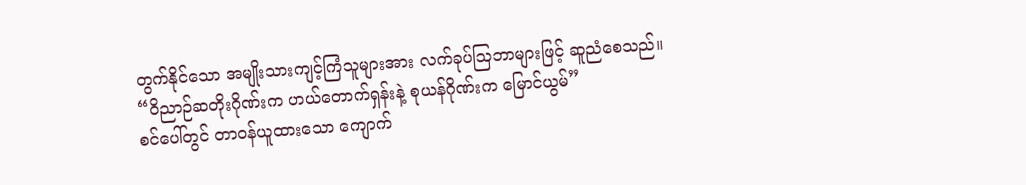တွက်နိုင်သော အမျိုးသားကျင့်ကြံသူများအား လက်ခုပ်ဩဘာများဖြင့် ဆူညံစေသည်။
“ဝိညာဉ်ဆတိုးဂိုဏ်းက ဟယ်တောက်ရှန်းနဲ့ စုယန်ဂိုဏ်းက မြောင်ယွမ်”
စင်ပေါ်တွင် တာဝန်ယူထားသော ကျောက်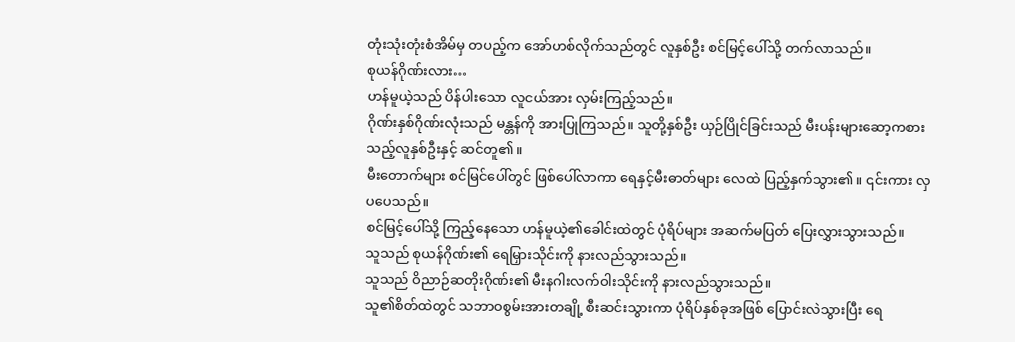တုံးသုံးတုံးစံအိမ်မှ တပည့်က အော်ဟစ်လိုက်သည်တွင် လူနှစ်ဦး စင်မြင့်ပေါ်သို့ တက်လာသည်။
စုယန်ဂိုဏ်းလား…
ဟန်မူယဲ့သည် ပိန်ပါးသော လူငယ်အား လှမ်းကြည့်သည်။
ဂိုဏ်းနှစ်ဂိုဏ်းလုံးသည် မန္တန်ကို အားပြုကြသည်။ သူတို့နှစ်ဦး ယှဉ်ပြိုင်ခြင်းသည် မီးပန်းများဆော့ကစားသည့်လူနှစ်ဦးနှင့် ဆင်တူ၏။
မီးတောက်များ စင်မြင်ပေါ်တွင် ဖြစ်ပေါ်လာကာ ရေနှင့်မီးဓာတ်များ လေထဲ ပြည့်နှက်သွား၏။ ၎င်းကား လှပပေသည်။
စင်မြင့်ပေါ်သို့ ကြည့်နေသော ဟန်မူယဲ့၏ခေါင်းထဲတွင် ပုံရိပ်များ အဆက်မပြတ် ပြေးလွှားသွားသည်။
သူသည် စုယန်ဂိုဏ်း၏ ရေမြှားသိုင်းကို နားလည်သွားသည်။
သူသည် ဝိညာဉ်ဆတိုးဂိုဏ်း၏ မီးနဂါးလက်ဝါးသိုင်းကို နားလည်သွားသည်။
သူ၏စိတ်ထဲတွင် သဘာဝစွမ်းအားတချို့ စီးဆင်းသွားကာ ပုံရိပ်နှစ်ခုအဖြစ် ပြောင်းလဲသွားပြီး ရေ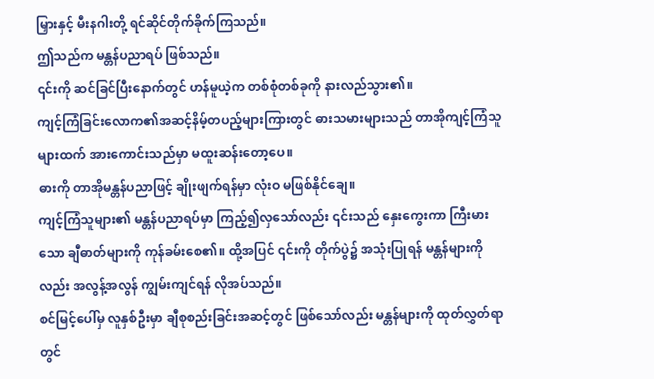မြှားနှင့် မီးနဂါးတို့ ရင်ဆိုင်တိုက်ခိုက်ကြသည်။
ဤသည်က မန္တန်ပညာရပ် ဖြစ်သည်။
၎င်းကို ဆင်ခြင်ပြီးနောက်တွင် ဟန်မူယဲ့က တစ်စုံတစ်ခုကို နားလည်သွား၏။
ကျင့်ကြံခြင်းလောက၏အဆင့်နိမ့်တပည့်များကြားတွင် ဓားသမားများသည် တာအိုကျင့်ကြံသူများထက် အားကောင်းသည်မှာ မထူးဆန်းတော့ပေ။
ဓားကို တာအိုမန္တန်ပညာဖြင့် ချိုးဖျက်ရန်မှာ လုံးဝ မဖြစ်နိုင်ချေ။
ကျင့်ကြံသူများ၏ မန္တန်ပညာရပ်မှာ ကြည့်၍လှသော်လည်း ၎င်းသည် နှေးကွေးကာ ကြီးမားသော ချီဓာတ်များကို ကုန်ခမ်းစေ၏။ ထို့အပြင် ၎င်းကို တိုက်ပွဲ၌ အသုံးပြုရန် မန္တန်များကိုလည်း အလွန့်အလွန် ကျွမ်းကျင်ရန် လိုအပ်သည်။
စင်မြင့်ပေါ်မှ လူနှစ်ဦးမှာ ချီစုစည်းခြင်းအဆင့်တွင် ဖြစ်သော်လည်း မန္တန်များကို ထုတ်လွှတ်ရာတွင်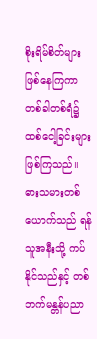စိုးရိမ်စိတ်များ ဖြစ်နေကြကာ တစ်ခါတစ်ရံ၌ ထစ်ငေါ့ခြင်းများ ဖြစ်ကြသည်။
ဓားသမားတစ်ယောက်သည် ရန်သူအနီးသို့ ကပ်နိုင်သည်နှင့် တစ်ဘက်မန္တန်ပညာ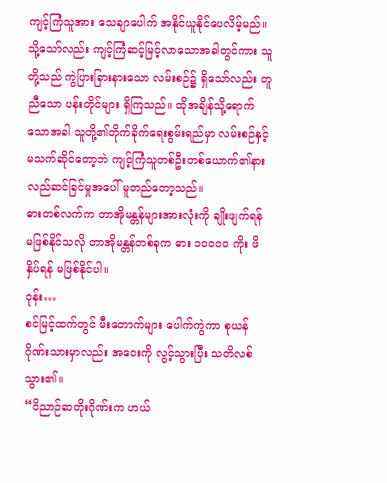ကျင့်ကြံသူအား သေချာပေါက် အနိုင်ယူနိုင်ပေလိမ့်မည်။
သို့သော်လည်း ကျင့်ကြံဆင့်မြင့်လာသောအခါတွင်ကား သူတို့သည် ကွဲပြားခြားနားသော လမ်းစဉ်၌ ရှိသော်လည်း တူညီသော ပန်းတိုင်များ ရှိကြသည်။ ထိုအချိန်သို့ရောက်သောအခါ သူတို့၏တိုက်ခိုက်ရေးစွမ်းရည်မှာ လမ်းစဉ်နှင့် မသက်ဆိုင်တော့ဘဲ ကျင့်ကြံသူတစ်ဦးတစ်ယောက်၏နားလည်ဆင်ခြင်မှုအပေါ် မူတည်တော့သည်။
ဓားတစ်လက်က တာအိုမန္တန်များအားလုံးကို ချိုးဖျက်ရန် မဖြစ်နိုင်သလို တာအိုမန္တန်တစ်ခုက ဓား ၁၀၀၀၀ ကိုး ဖိနှိပ်ရန် မဖြစ်နိုင်ပါ။
ဝုန်း…
စင်မြင့်ထက်တွင် မီးတောက်များ ပေါက်ကွဲကာ စုယန်ဂိုဏ်းသားမှာလည်း အဝေးကို လွင့်သွားပြီး သတိလစ်သွား၏။
“ဝိညာဉ်ဆတိုးဂိုဏ်းက ဟယ်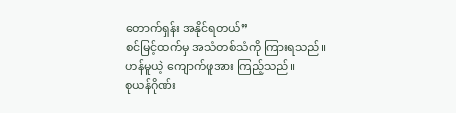တောက်ရှန်း အနိုင်ရတယ်”
စင်မြင့်ထက်မှ အသံတစ်သံကို ကြားရသည်။
ဟန်မူယဲ့ ကျောက်ဖူအား ကြည့်သည်။
စုယန်ဂိုဏ်း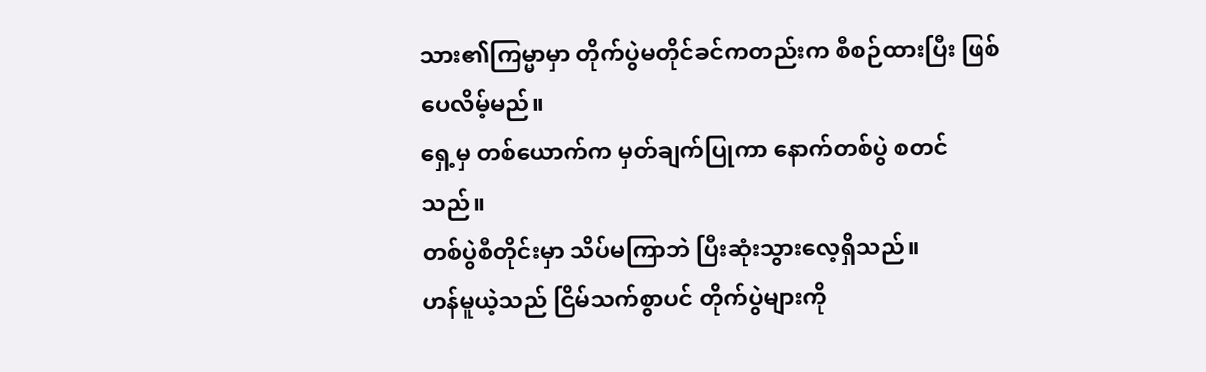သား၏ကြမ္မာမှာ တိုက်ပွဲမတိုင်ခင်ကတည်းက စီစဉ်ထားပြီး ဖြစ်ပေလိမ့်မည်။
ရှေ့မှ တစ်ယောက်က မှတ်ချက်ပြုကာ နောက်တစ်ပွဲ စတင်သည်။
တစ်ပွဲစီတိုင်းမှာ သိပ်မကြာဘဲ ပြီးဆုံးသွားလေ့ရှိသည်။
ဟန်မူယဲ့သည် ငြိမ်သက်စွာပင် တိုက်ပွဲများကို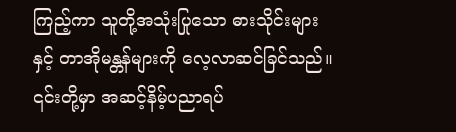ကြည့်ကာ သူတို့အသုံးပြုသော ဓားသိုင်းများနှင့် တာအိုမန္တန်များကို လေ့လာဆင်ခြင်သည်။
၎င်းတို့မှာ အဆင့်နိမ့်ပညာရပ်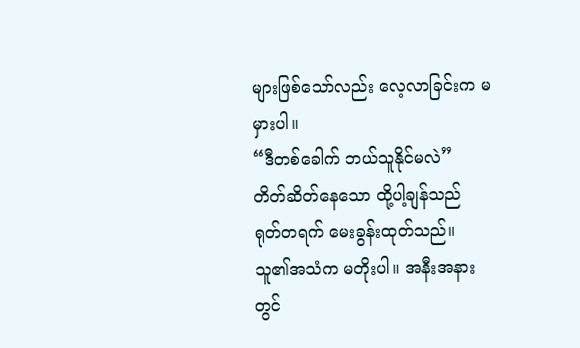များဖြစ်သော်လည်း လေ့လာခြင်းက မမှားပါ။
“ဒီတစ်ခေါက် ဘယ်သူနိုင်မလဲ”
တိတ်ဆိတ်နေသော ထို့ပါ့ချန်သည် ရုတ်တရက် မေးခွန်းထုတ်သည်။
သူ၏အသံက မတိုးပါ။ အနီးအနားတွင်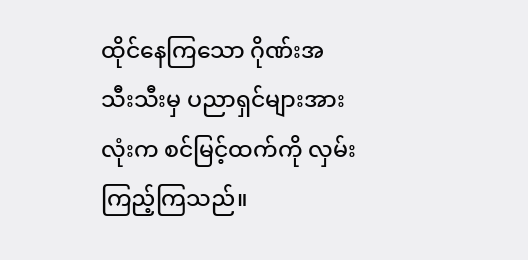ထိုင်နေကြသော ဂိုဏ်းအသီးသီးမှ ပညာရှင်များအားလုံးက စင်မြင့်ထက်ကို လှမ်းကြည့်ကြသည်။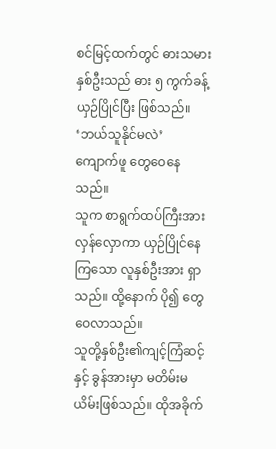စင်မြင့်ထက်တွင် ဓားသမားနှစ်ဦးသည် ဓား ၅ ကွက်ခန့် ယှဉ်ပြိုင်ပြီး ဖြစ်သည်။
‘ဘယ်သူနိုင်မလဲ’
ကျောက်ဖူ တွေဝေနေသည်။
သူက စာရွက်ထပ်ကြီးအား လှန်လှောကာ ယှဉ်ပြိုင်နေကြသော လူနှစ်ဦးအား ရှာသည်။ ထို့နောက် ပို၍ တွေဝေလာသည်။
သူတို့နှစ်ဦး၏ကျင့်ကြံဆင့်နှင့် ခွန်အားမှာ မတိမ်းမယိမ်းဖြစ်သည်။ ထိုအခိုက်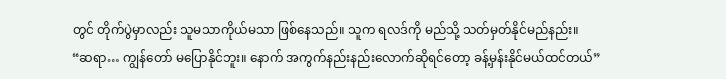တွင် တိုက်ပွဲမှာလည်း သူမသာကိုယ်မသာ ဖြစ်နေသည်။ သူက ရလဒ်ကို မည်သို့ သတ်မှတ်နိုင်မည်နည်း။
“ဆရာ… ကျွန်တော် မပြောနိုင်ဘူး။ နောက် အကွက်နည်းနည်းလောက်ဆိုရင်တော့ ခန့်မှန်းနိုင်မယ်ထင်တယ်”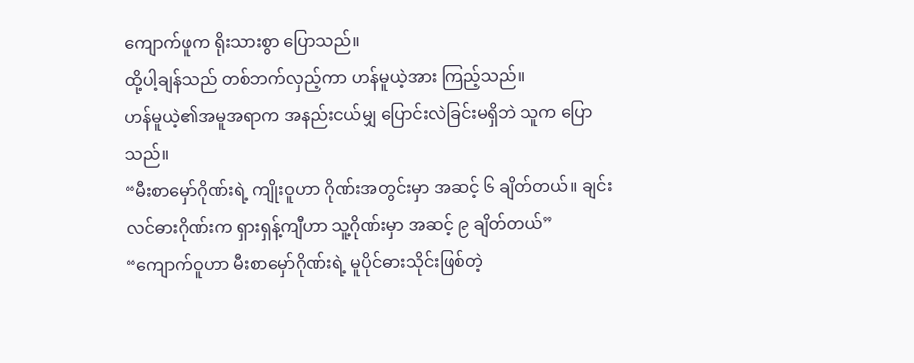ကျောက်ဖူက ရိုးသားစွာ ပြောသည်။
ထို့ပါ့ချန်သည် တစ်ဘက်လှည့်ကာ ဟန်မူယဲ့အား ကြည့်သည်။
ဟန်မူယဲ့၏အမူအရာက အနည်းငယ်မျှ ပြောင်းလဲခြင်းမရှိဘဲ သူက ပြောသည်။
“မီးစာမှော်ဂိုဏ်းရဲ့ ကျိုးဝူဟာ ဂိုဏ်းအတွင်းမှာ အဆင့် ၆ ချိတ်တယ်။ ချင်းလင်ဓားဂိုဏ်းက ရှားရှန့်ကျီဟာ သူ့ဂိုဏ်းမှာ အဆင့် ၉ ချိတ်တယ်”
“ကျောက်ဝူဟာ မီးစာမှော်ဂိုဏ်းရဲ့ မူပိုင်ဓားသိုင်းဖြစ်တဲ့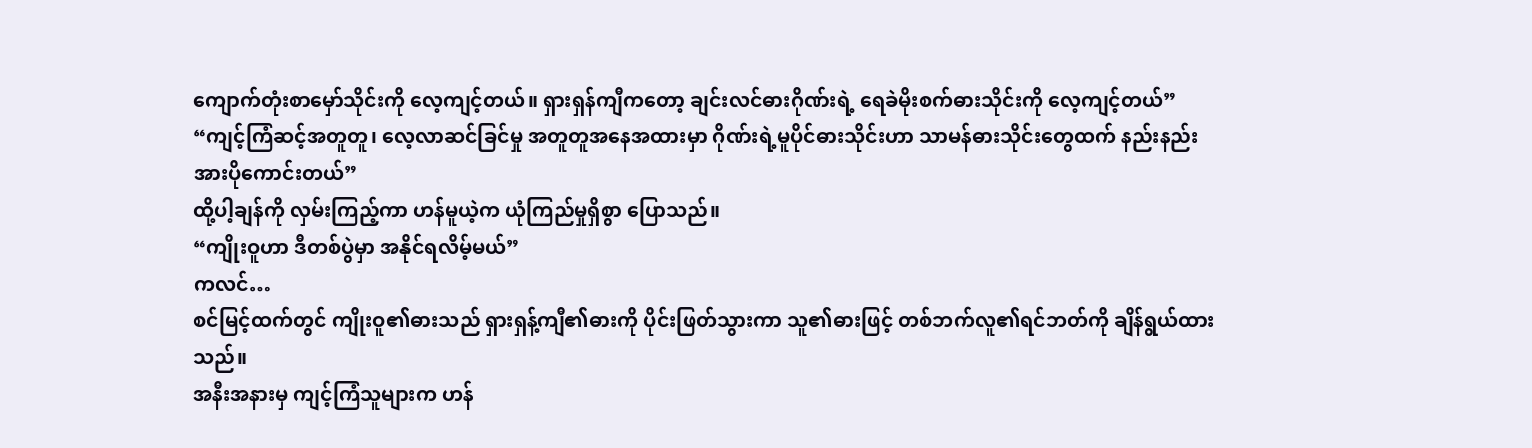ကျောက်တုံးစာမှော်သိုင်းကို လေ့ကျင့်တယ်။ ရှားရှန်ကျီကတော့ ချင်းလင်ဓားဂိုဏ်းရဲ့ ရေခဲမိုးစက်ဓားသိုင်းကို လေ့ကျင့်တယ်”
“ကျင့်ကြံဆင့်အတူတူ၊ လေ့လာဆင်ခြင်မှု အတူတူအနေအထားမှာ ဂိုဏ်းရဲ့မူပိုင်ဓားသိုင်းဟာ သာမန်ဓားသိုင်းတွေထက် နည်းနည်း အားပိုကောင်းတယ်”
ထို့ပါ့ချန်ကို လှမ်းကြည့်ကာ ဟန်မူယဲ့က ယုံကြည်မှုရှိစွာ ပြောသည်။
“ကျိုးဝူဟာ ဒီတစ်ပွဲမှာ အနိုင်ရလိမ့်မယ်”
ကလင်…
စင်မြင့်ထက်တွင် ကျိုးဝူ၏ဓားသည် ရှားရှန့်ကျီ၏ဓားကို ပိုင်းဖြတ်သွားကာ သူ၏ဓားဖြင့် တစ်ဘက်လူ၏ရင်ဘတ်ကို ချိန်ရွယ်ထားသည်။
အနီးအနားမှ ကျင့်ကြံသူများက ဟန်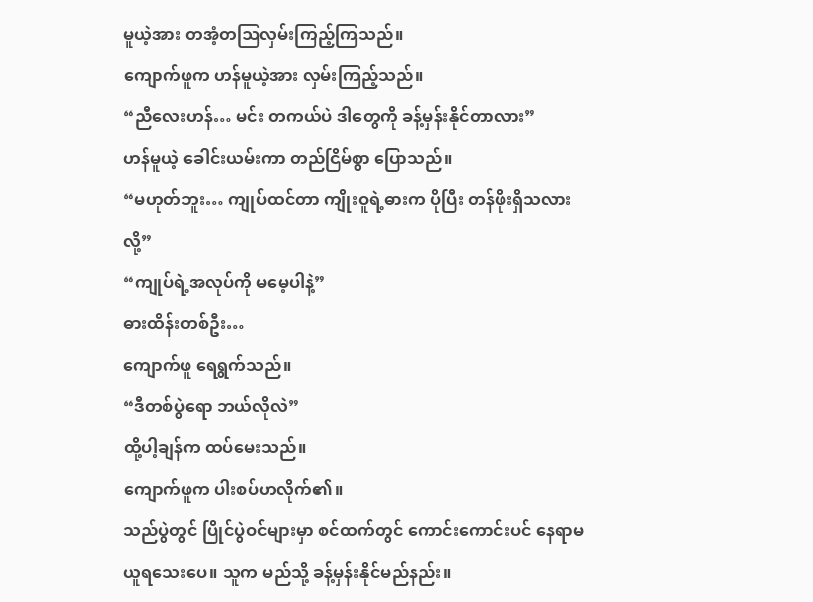မူယဲ့အား တအံ့တဩလှမ်းကြည့်ကြသည်။
ကျောက်ဖူက ဟန်မူယဲ့အား လှမ်းကြည့်သည်။
“ညီလေးဟန်… မင်း တကယ်ပဲ ဒါတွေကို ခန့်မှန်းနိုင်တာလား”
ဟန်မူယဲ့ ခေါင်းယမ်းကာ တည်ငြိမ်စွာ ပြောသည်။
“မဟုတ်ဘူး… ကျုပ်ထင်တာ ကျိုးဝူရဲ့ဓားက ပိုပြီး တန်ဖိုးရှိသလားလို့”
“ကျုပ်ရဲ့အလုပ်ကို မမေ့ပါနဲ့”
ဓားထိန်းတစ်ဦး…
ကျောက်ဖူ ရေရွက်သည်။
“ဒီတစ်ပွဲရော ဘယ်လိုလဲ”
ထို့ပါ့ချန်က ထပ်မေးသည်။
ကျောက်ဖူက ပါးစပ်ဟလိုက်၏။
သည်ပွဲတွင် ပြိုင်ပွဲဝင်များမှာ စင်ထက်တွင် ကောင်းကောင်းပင် နေရာမယူရသေးပေ။ သူက မည်သို့ ခန့်မှန်းနိုင်မည်နည်း။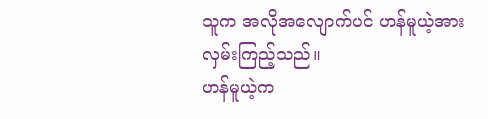သူက အလိုအလျောက်ပင် ဟန်မူယဲ့အား လှမ်းကြည့်သည်။
ဟန်မူယဲ့က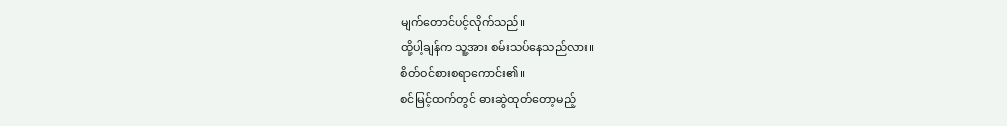မျက်တောင်ပင့်လိုက်သည်။
ထို့ပါ့ချန်က သူ့အား စမ်းသပ်နေသည်လား။
စိတ်ဝင်စားစရာကောင်း၏။
စင်မြင့်ထက်တွင် ဓားဆွဲထုတ်တော့မည့်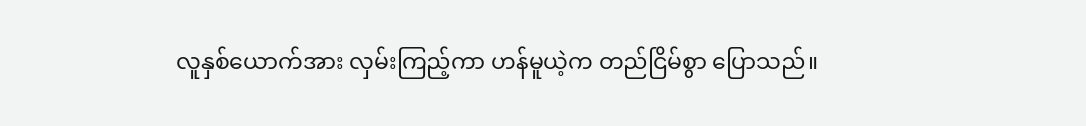လူနှစ်ယောက်အား လှမ်းကြည့်ကာ ဟန်မူယဲ့က တည်ငြိမ်စွာ ပြောသည်။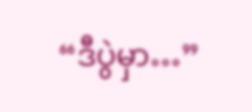“ဒီပွဲမှာ…”